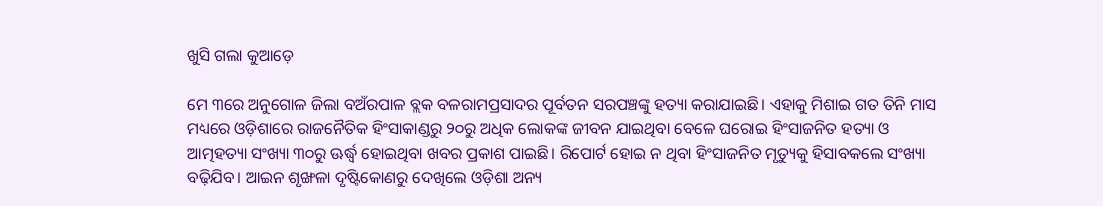ଖୁସି ଗଲା କୁଆଡ଼େ

ମେ ୩ରେ ଅନୁଗୋଳ ଜିଲା ବଅଁରପାଳ ବ୍ଲକ ବଳରାମପ୍ରସାଦର ପୂର୍ବତନ ସରପଞ୍ଚଙ୍କୁ ହତ୍ୟା କରାଯାଇଛି। ଏହାକୁ ମିଶାଇ ଗତ ତିନି ମାସ ମଧ୍ୟରେ ଓଡ଼ିଶାରେ ରାଜନୈତିକ ହିଂସାକାଣ୍ଡରୁ ୨୦ରୁ ଅଧିକ ଲୋକଙ୍କ ଜୀବନ ଯାଇଥିବା ବେଳେ ଘରୋଇ ହିଂସାଜନିତ ହତ୍ୟା ଓ ଆତ୍ମହତ୍ୟା ସଂଖ୍ୟା ୩୦ରୁ ଊର୍ଦ୍ଧ୍ୱ ହୋଇଥିବା ଖବର ପ୍ରକାଶ ପାଇଛି। ରିପୋର୍ଟ ହୋଇ ନ ଥିବା ହିଂସାଜନିତ ମୃତ୍ୟୁକୁ ହିସାବକଲେ ସଂଖ୍ୟା ବଢ଼ିଯିବ। ଆଇନ ଶୃଙ୍ଖଳା ଦୃଷ୍ଟିକୋଣରୁ ଦେଖିଲେ ଓଡ଼ିଶା ଅନ୍ୟ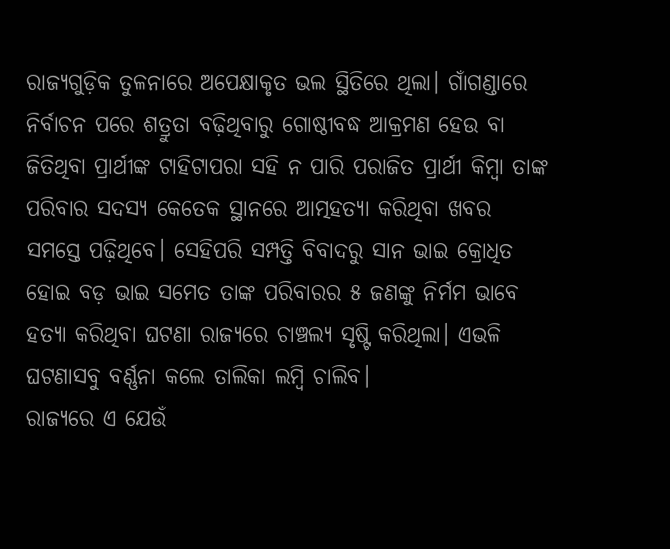ରାଜ୍ୟଗୁଡ଼ିକ ତୁଳନାରେ ଅପେକ୍ଷାକୃତ ଭଲ ସ୍ଥିତିରେ ଥିଲା। ଗାଁଗଣ୍ଡାରେ ନିର୍ବାଚନ ପରେ ଶତ୍ରୁତା ବଢ଼ିଥିବାରୁ ଗୋଷ୍ଠୀବଦ୍ଧ ଆକ୍ରମଣ ହେଉ ବା ଜିତିଥିବା ପ୍ରାର୍ଥୀଙ୍କ ଟାହିଟାପରା ସହି ନ ପାରି ପରାଜିତ ପ୍ରାର୍ଥୀ କିମ୍ବା ତାଙ୍କ ପରିବାର ସଦସ୍ୟ କେତେକ ସ୍ଥାନରେ ଆତ୍ମହତ୍ୟା କରିଥିବା ଖବର ସମସ୍ତେ ପଢ଼ିଥିବେ। ସେହିପରି ସମ୍ପତ୍ତି ବିବାଦରୁ ସାନ ଭାଇ କ୍ରୋଧିତ ହୋଇ ବଡ଼ ଭାଇ ସମେତ ତାଙ୍କ ପରିବାରର ୫ ଜଣଙ୍କୁ ନିର୍ମମ ଭାବେ ହତ୍ୟା କରିଥିବା ଘଟଣା ରାଜ୍ୟରେ ଚାଞ୍ଚଲ୍ୟ ସୃଷ୍ଟି କରିଥିଲା। ଏଭଳି ଘଟଣାସବୁ ବର୍ଣ୍ଣନା କଲେ ତାଲିକା ଲମ୍ବି ଚାଲିବ।
ରାଜ୍ୟରେ ଏ ଯେଉଁ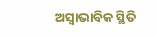ଅସ୍ବାଭାବିକ ସ୍ଥିତି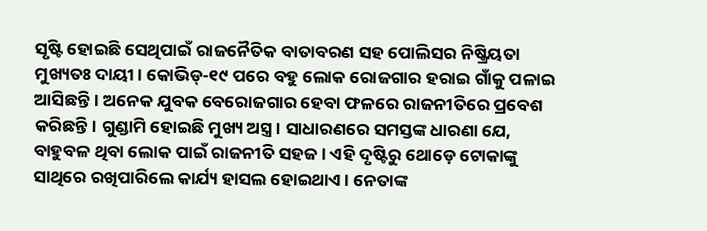ସୃଷ୍ଟି ହୋଇଛି ସେଥିପାଇଁ ରାଜନୈତିକ ବାତାବରଣ ସହ ପୋଲିସର ନିଷ୍କ୍ରିୟତା ମୁଖ୍ୟତଃ ଦାୟୀ। କୋଭିଡ୍‌-୧୯ ପରେ ବହୁ ଲୋକ ରୋଜଗାର ହରାଇ ଗାଁକୁ ପଳାଇ ଆସିଛନ୍ତି। ଅନେକ ଯୁବକ ବେରୋଜଗାର ହେବା ଫଳରେ ରାଜନୀତିରେ ପ୍ରବେଶ କରିଛନ୍ତି। ଗୁଣ୍ଡାମି ହୋଇଛି ମୁଖ୍ୟ ଅସ୍ତ୍ର। ସାଧାରଣରେ ସମସ୍ତଙ୍କ ଧାରଣା ଯେ, ବାହୁବଳ ଥିବା ଲୋକ ପାଇଁ ରାଜନୀତି ସହଜ। ଏହି ଦୃଷ୍ଟିରୁ ଥୋଡ଼େ ଟୋକାଙ୍କୁ ସାଥିରେ ରଖିପାରିଲେ କାର୍ଯ୍ୟ ହାସଲ ହୋଇଥାଏ। ନେତାଙ୍କ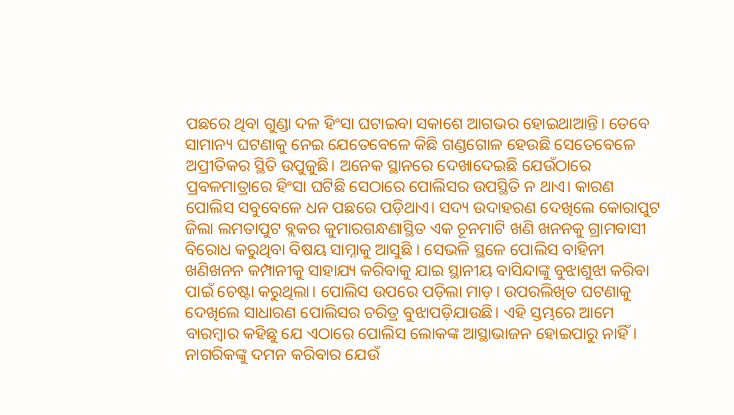ପଛରେ ଥିବା ଗୁଣ୍ଡା ଦଳ ହିଂସା ଘଟାଇବା ସକାଶେ ଆଗଭର ହୋଇଥାଆନ୍ତି। ତେବେ ସାମାନ୍ୟ ଘଟଣାକୁ ନେଇ ଯେତେବେଳେ କିଛି ଗଣ୍ଡଗୋଳ ହେଉଛି ସେତେବେଳେ ଅପ୍ରୀତିକର ସ୍ଥିତି ଉପୁଜୁଛି। ଅନେକ ସ୍ଥାନରେ ଦେଖାଦେଇଛି ଯେଉଁଠାରେ ପ୍ରବଳମାତ୍ରାରେ ହିଂସା ଘଟିଛି ସେଠାରେ ପୋଲିସର ଉପସ୍ଥିତି ନ ଥାଏ। କାରଣ ପୋଲିସ ସବୁବେଳେ ଧନ ପଛରେ ପଡ଼ିଥାଏ। ସଦ୍ୟ ଉଦାହରଣ ଦେଖିଲେ କୋରାପୁଟ ଜିଲା ଲମତାପୁଟ ବ୍ଲକର କୁମାରଗନ୍ଧଣାସ୍ଥିତ ଏକ ଚୂନମାଟି ଖଣି ଖନନକୁ ଗ୍ରାମବାସୀ ବିରୋଧ କରୁଥିବା ବିଷୟ ସାମ୍ନାକୁ ଆସୁଛି । ସେଭଳି ସ୍ଥଳେ ପୋଲିସ ବାହିନୀ ଖଣିଖନନ କମ୍ପାନୀକୁ ସାହାଯ୍ୟ କରିବାକୁ ଯାଇ ସ୍ଥାନୀୟ ବାସିନ୍ଦାଙ୍କୁ ବୁଝାଶୁଝା କରିବା ପାଇଁ ଚେଷ୍ଟା କରୁଥିଲା। ପୋଲିସ ଉପରେ ପଡ଼ିଲା ମାଡ଼। ଉପରଲିଖିତ ଘଟଣାକୁ ଦେଖିଲେ ସାଧାରଣ ପୋଲିସର ଚରିତ୍ର ବୁଝାପଡ଼ିଯାଉଛି। ଏହି ସ୍ତମ୍ଭରେ ଆମେ ବାରମ୍ବାର କହିଛୁ ଯେ ଏଠାରେ ପୋଲିସ ଲୋକଙ୍କ ଆସ୍ଥାଭାଜନ ହୋଇପାରୁ ନାହିଁ। ନାଗରିକଙ୍କୁ ଦମନ କରିବାର ଯେଉଁ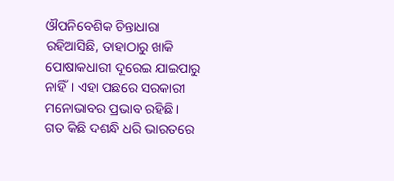ଔପନିବେଶିକ ଚିନ୍ତାଧାରା ରହିଆସିଛି, ତାହାଠାରୁ ଖାକି ପୋଷାକଧାରୀ ଦୂରେଇ ଯାଇପାରୁ ନାହିଁ। ଏହା ପଛରେ ସରକାରୀ ମନୋଭାବର ପ୍ରଭାବ ରହିଛି।
ଗତ କିଛି ଦଶନ୍ଧି ଧରି ଭାରତରେ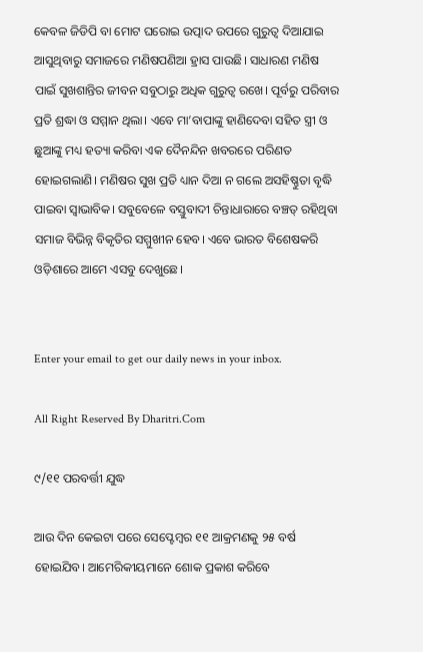କେବଳ ଜିଡିପି ବା ମୋଟ ଘରୋଇ ଉତ୍ପାଦ ଉପରେ ଗୁରୁତ୍ୱ ଦିଆଯାଇ ଆସୁଥିବାରୁ ସମାଜରେ ମଣିଷପଣିଆ ହ୍ରାସ ପାଉଛି। ସାଧାରଣ ମଣିଷ ପାଇଁ ସୁଖଶାନ୍ତିର ଜୀବନ ସବୁଠାରୁ ଅଧିକ ଗୁରୁତ୍ୱ ରଖେ। ପୂର୍ବରୁ ପରିବାର ପ୍ରତି ଶ୍ରଦ୍ଧା ଓ ସମ୍ମାନ ଥିଲା। ଏବେ ମା’ବାପାଙ୍କୁ ହାଣିଦେବା ସହିତ ସ୍ତ୍ରୀ ଓ ଛୁଆଙ୍କୁ ମଧ୍ୟ ହତ୍ୟା କରିବା ଏକ ଦୈନନ୍ଦିନ ଖବରରେ ପରିଣତ ହୋଇଗଲାଣି। ମଣିଷର ସୁଖ ପ୍ରତି ଧ୍ୟାନ ଦିଆ ନ ଗଲେ ଅସହିଷ୍ଣୁତା ବୃଦ୍ଧି ପାଇବା ସ୍ବାଭାବିକ। ସବୁବେଳେ ବସ୍ତୁବାଦୀ ଚିନ୍ତାଧାରାରେ ବଞ୍ଚତ୍ ରହିଥିବା ସମାଜ ବିଭିନ୍ନ ବିକୃତିର ସମ୍ମୁଖୀନ ହେବ। ଏବେ ଭାରତ ବିଶେଷକରି ଓଡ଼ିଶାରେ ଆମେ ଏସବୁ ଦେଖୁଛେ।


Enter your email to get our daily news in your inbox.

All Right Reserved By Dharitri.Com

୯/୧୧ ପରବର୍ତ୍ତୀ ଯୁଦ୍ଧ

ଆଉ ଦିନ କେଇଟା ପରେ ସେପ୍ଟେମ୍ୱର ୧୧ ଆକ୍ରମଣକୁ ୨୫ ବର୍ଷ ହୋଇଯିବ। ଆମେରିକୀୟମାନେ ଶୋକ ପ୍ରକାଶ କରିବେ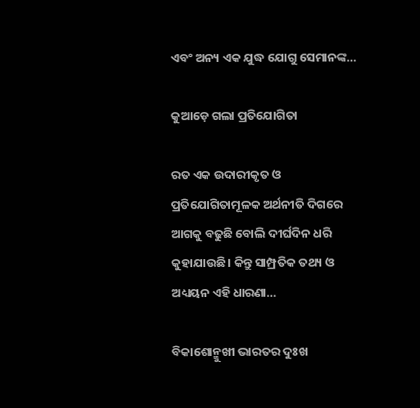ଏବଂ ଅନ୍ୟ ଏକ ଯୁଦ୍ଧ ଯୋଗୁ ସେମାନଙ୍କ…

କୁଆଡ଼େ ଗଲା ପ୍ରତିଯୋଗିତା

ରତ ଏକ ଉଦାରୀକୃତ ଓ ପ୍ରତିଯୋଗିତାମୂଳକ ଅର୍ଥନୀତି ଦିଗରେ ଆଗକୁ ବଢୁଛି ବୋଲି ଦୀର୍ଘଦିନ ଧରି କୁହାଯାଉଛି। କିନ୍ତୁ ସାମ୍ପ୍ରତିକ ତଥ୍ୟ ଓ ଅଧ୍ୟୟନ ଏହି ଧାରଣା…

ବିକାଶୋନ୍ମୁଖୀ ଭାରତର ଦୁଃଖ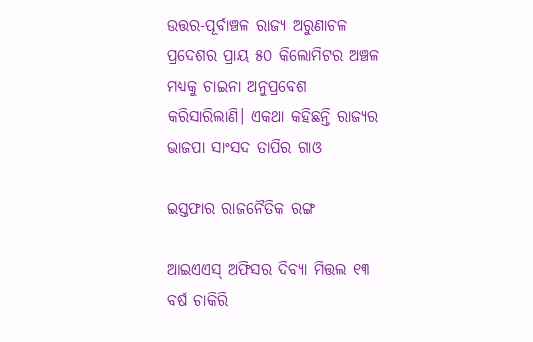ଉତ୍ତର-ପୂର୍ବାଞ୍ଚଳ ରାଜ୍ୟ ଅରୁଣାଚଳ ପ୍ରଦେଶର ପ୍ରାୟ ୫୦ କିଲୋମିଟର ଅଞ୍ଚଳ ମଧ୍ୟକୁ ଚାଇନା ଅନୁପ୍ରବେଶ କରିସାରିଲାଣି। ଏକଥା କହିଛନ୍ତି ରାଜ୍ୟର ଭାଜପା ସାଂସଦ ତାପିର ଗାଓ

ଇସ୍ତଫାର ରାଜନୈତିକ ରଙ୍ଗ

ଆଇଏଏସ୍‌ ଅଫିସର ଦିବ୍ୟା ମିତ୍ତଲ ୧୩ ବର୍ଷ ଚାକିରି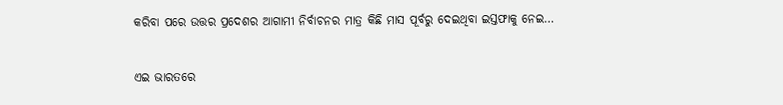କରିବା ପରେ ଉତ୍ତର ପ୍ରଦେଶର ଆଗାମୀ ନିର୍ବାଚନର ମାତ୍ର କିଛି ମାସ ପୂର୍ବରୁ ଦେଇଥିବା ଇସ୍ତଫାକୁ ନେଇ…

ଏଇ ଭାରତରେ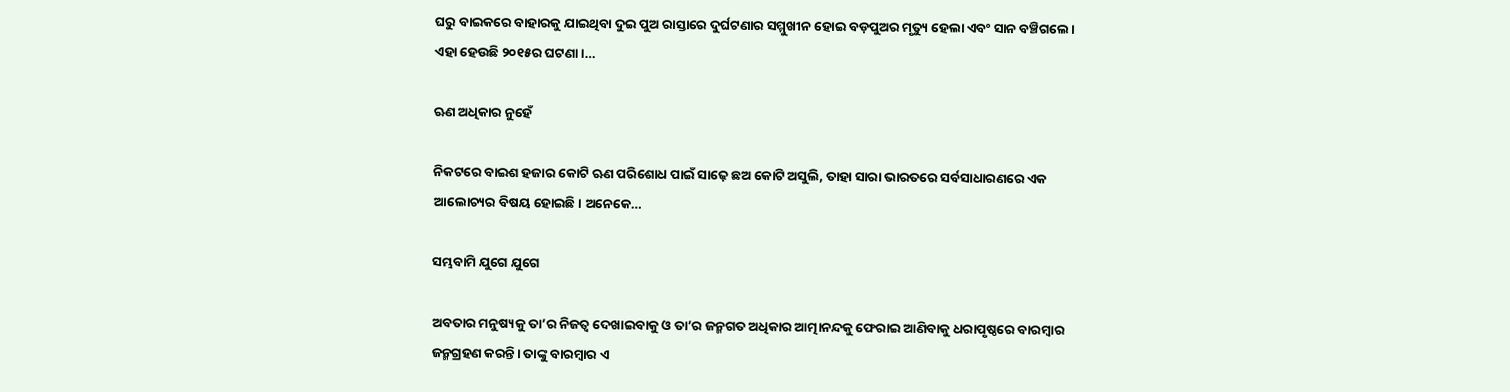ଘରୁ ବାଇକରେ ବାହାରକୁ ଯାଇଥିବା ଦୁଇ ପୁଅ ରାସ୍ତାରେ ଦୁର୍ଘଟଣାର ସମ୍ମୁଖୀନ ହୋଇ ବଡ଼ପୁଅର ମୃତ୍ୟୁ ହେଲା ଏବଂ ସାନ ବଞ୍ଚିଗଲେ। ଏହା ହେଉଛି ୨୦୧୫ର ଘଟଣା।…

ଋଣ ଅଧିକାର ନୁହେଁ

ନିକଟରେ ବାଇଶ ହଜାର କୋଟି ଋଣ ପରିଶୋଧ ପାଇଁ ସାଢ଼େ ଛଅ କୋଟି ଅସୁଲି, ତାହା ସାରା ଭାରତରେ ସର୍ବସାଧାରଣରେ ଏକ ଆଲୋଚ୍ୟର ବିଷୟ ହୋଇଛି। ଅନେକେ…

ସମ୍ଭବାମି ଯୁଗେ ଯୁଗେ

ଅବତାର ମନୁଷ୍ୟକୁ ତା’ର ନିଜତ୍ୱ ଦେଖାଇବାକୁ ଓ ତା’ର ଜନ୍ମଗତ ଅଧିକାର ଆତ୍ମାନନ୍ଦକୁ ଫେରାଇ ଆଣିବାକୁ ଧରାପୃଷ୍ଠରେ ବାରମ୍ବାର ଜନ୍ମଗ୍ରହଣ କରନ୍ତି। ତାଙ୍କୁ ବାରମ୍ବାର ଏ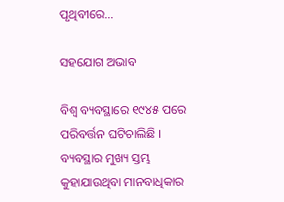ପୃଥିବୀରେ…

ସହଯୋଗ ଅଭାବ

ବିଶ୍ୱ ବ୍ୟବସ୍ଥାରେ ୧୯୪୫ ପରେ ପରିବର୍ତ୍ତନ ଘଟିଚାଲିଛି । ବ୍ୟବସ୍ଥାର ମୁଖ୍ୟ ସ୍ତମ୍ଭ କୁହାଯାଉଥିବା ମାନବାଧିକାର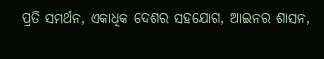ପ୍ରତି ସମର୍ଥନ, ଏକାଧିକ ଦେଶର ସହଯୋଗ, ଆଇନର ଶାସନ,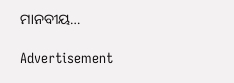ମାନବୀୟ…

Advertisement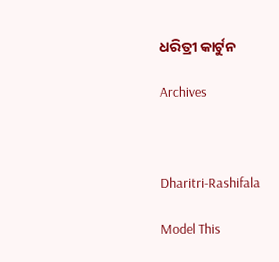ଧରିତ୍ରୀ କାର୍ଟୁନ

Archives



Dharitri-Rashifala

Model This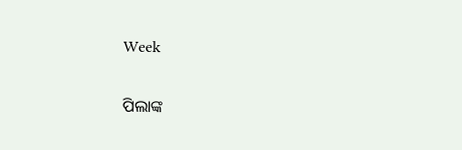Week

ପିଲାଙ୍କ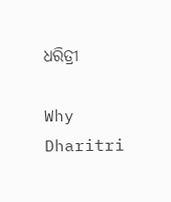ଧରିତ୍ରୀ

Why Dharitri